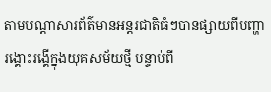តាមបណ្ដាសារព័ត៌មានអន្តរជាតិធំៗបានផ្សាយពីបញ្ហារង្គោះរង្គើក្នុងយុគសម័យថ្មី បន្ទាប់ពី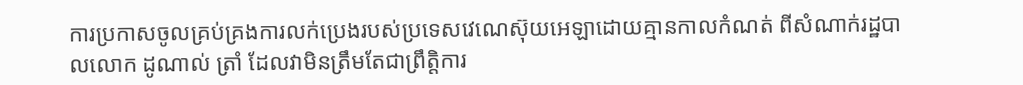ការប្រកាសចូលគ្រប់គ្រងការលក់ប្រេងរបស់ប្រទេសវេណេស៊ុយអេឡាដោយគ្មានកាលកំណត់ ពីសំណាក់រដ្ឋបាលលោក ដូណាល់ ត្រាំ ដែលវាមិនត្រឹមតែជាព្រឹត្តិការ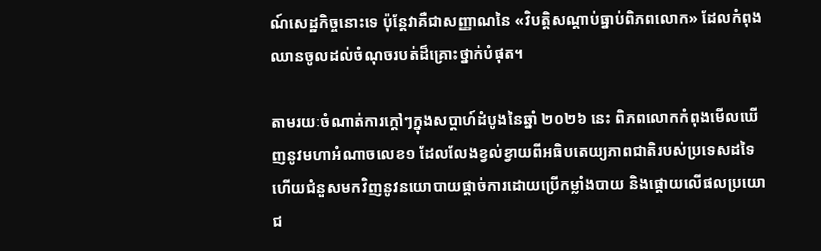ណ៍សេដ្ឋកិច្ចនោះទេ ប៉ុន្តែវាគឺជាសញ្ញាណនៃ «វិបត្តិសណ្តាប់ធ្នាប់ពិភពលោក» ដែលកំពុងឈានចូលដល់ចំណុចរបត់ដ៏គ្រោះថ្នាក់បំផុត។

តាមរយៈចំណាត់ការក្ដៅៗក្នុងសប្តាហ៍ដំបូងនៃឆ្នាំ ២០២៦ នេះ ពិភពលោកកំពុងមើលឃើញនូវមហាអំណាចលេខ១ ដែលលែងខ្វល់ខ្វាយពីអធិបតេយ្យភាពជាតិរបស់ប្រទេសដទៃ ហើយជំនួសមកវិញនូវនយោបាយផ្ដាច់ការដោយប្រើកម្លាំងបាយ និងផ្ដោយលើផលប្រយោជ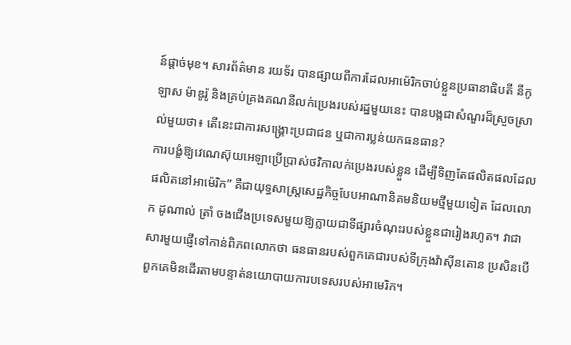ន៍ផ្ដាច់មុខ។ សារព័ត៌មាន រយទ័រ បានផ្សាយពីការដែលអាម៉េរិកចាប់ខ្លួនប្រធានាធិបតី នីកូឡាស ម៉ាឌូរ៉ូ និងគ្រប់គ្រងគណនីលក់ប្រេងរបស់រដ្ឋមួយនេះ បានបង្កជាសំណួរដ៏ស្រួចស្រាល់មួយថា៖ តើនេះជាការសង្គ្រោះប្រជាជន ឬជាការប្លន់យកធនធាន?
ការបង្ខំឱ្យវេណេស៊ុយអេឡាប្រើប្រាស់ថវិកាលក់ប្រេងរបស់ខ្លួន ដើម្បីទិញតែផលិតផលដែលផលិតនៅអាម៉េរិក” គឺជាយុទ្ធសាស្ត្រសេដ្ឋកិច្ចបែបអាណានិគមនិយមថ្មីមួយទៀត ដែលលោក ដូណាល់ ត្រាំ ចងជើងប្រទេសមួយឱ្យក្លាយជាទីផ្សារចំណុះរបស់ខ្លួនជារៀងរហូត។ វាជាសារមួយផ្ញើទៅកាន់ពិភពលោកថា ធនធានរបស់ពួកគេជារបស់ទីក្រុងវ៉ាស៊ីនតោន ប្រសិនបើពួកគេមិនដើរតាមបន្ទាត់នយោបាយការបទេសរបស់អាមេរិក។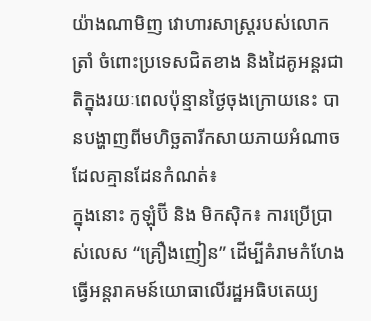យ៉ាងណាមិញ វោហារសាស្ត្ររបស់លោក ត្រាំ ចំពោះប្រទេសជិតខាង និងដៃគូអន្តរជាតិក្នុងរយៈពេលប៉ុន្មានថ្ងៃចុងក្រោយនេះ បានបង្ហាញពីមហិច្ឆតារីកសាយភាយអំណាចដែលគ្មានដែនកំណត់៖
ក្នុងនោះ កូឡុំប៊ី និង មិកស៊ិក៖ ការប្រើប្រាស់លេស “គ្រឿងញៀន” ដើម្បីគំរាមកំហែងធ្វើអន្តរាគមន៍យោធាលើរដ្ឋអធិបតេយ្យ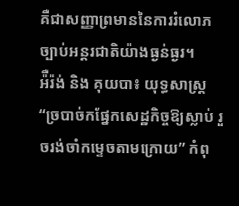គឺជាសញ្ញាព្រមាននៃការរំលោភច្បាប់អន្តរជាតិយ៉ាងធ្ងន់ធ្ងរ។
អ៉ឺរ៉ង់ និង គុយបា៖ យុទ្ធសាស្ត្រ “ច្របាច់កផ្នែកសេដ្ឋកិច្ចឱ្យស្លាប់ រួចរង់ចាំកម្ទេចតាមក្រោយ” កំពុ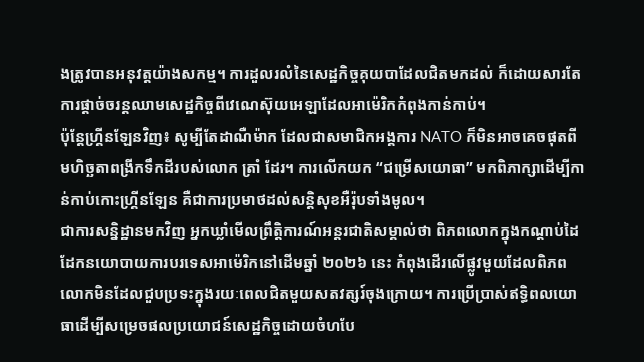ងត្រូវបានអនុវត្តយ៉ាងសកម្ម។ ការដួលរលំនៃសេដ្ឋកិច្ចគុយបាដែលជិតមកដល់ ក៏ដោយសារតែការផ្តាច់ចរន្តឈាមសេដ្ឋកិច្ចពីវេណេស៊ុយអេឡាដែលអាម៉េរិកកំពុងកាន់កាប់។
ប៉ុន្តែហ្គ្រីនឡែនវិញ៖ សូម្បីតែដាណឺម៉ាក ដែលជាសមាជិកអង្គការ NATO ក៏មិនអាចគេចផុតពីមហិច្ឆតាពង្រីកទឹកដីរបស់លោក ត្រាំ ដែរ។ ការលើកយក “ជម្រើសយោធា” មកពិភាក្សាដើម្បីកាន់កាប់កោះហ្គ្រីនឡែន គឺជាការប្រមាថដល់សន្តិសុខអឺរ៉ុបទាំងមូល។
ជាការសន្និដ្ឋានមកវិញ អ្នកឃ្លាំមើលព្រឹត្តិការណ៍អន្តរជាតិសម្គាល់ថា ពិភពលោកក្នុងកណ្ដាប់ដៃដែកនយោបាយការបរទេសអាម៉េរិកនៅដើមឆ្នាំ ២០២៦ នេះ កំពុងដើរលើផ្លូវមួយដែលពិភពលោកមិនដែលជួបប្រទះក្នុងរយៈពេលជិតមួយសតវត្សរ៍ចុងក្រោយ។ ការប្រើប្រាស់ឥទ្ធិពលយោធាដើម្បីសម្រេចផលប្រយោជន៍សេដ្ឋកិច្ចដោយចំហបែ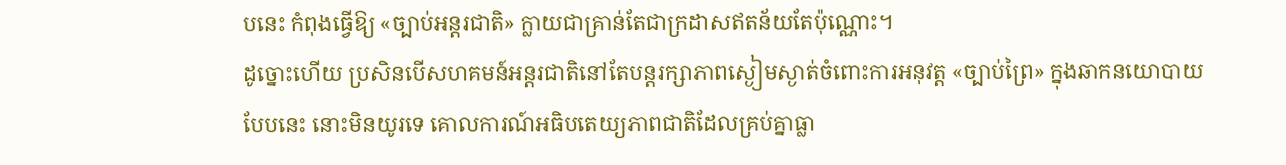បនេះ កំពុងធ្វើឱ្យ «ច្បាប់អន្តរជាតិ» ក្លាយជាគ្រាន់តែជាក្រដាសឥតន័យតែប៉ុណ្ណោះ។
ដូច្នោះហើយ ប្រសិនបើសហគមន៍អន្តរជាតិនៅតែបន្តរក្សាភាពស្ងៀមស្ងាត់ចំពោះការអនុវត្ត «ច្បាប់ព្រៃ» ក្នុងឆាកនយោបាយបែបនេះ នោះមិនយូរទេ គោលការណ៍អធិបតេយ្យភាពជាតិដែលគ្រប់គ្នាធ្លា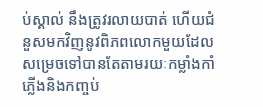ប់ស្គាល់ នឹងត្រូវរលាយបាត់ ហើយជំនួសមកវិញនូវពិភពលោកមួយដែលសម្រេចទៅបានតែតាមរយៈកម្លាំងកាំភ្លើងនិងកញ្ចប់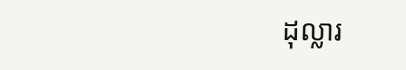ដុល្លារ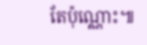តែប៉ុណ្ណោះ៕